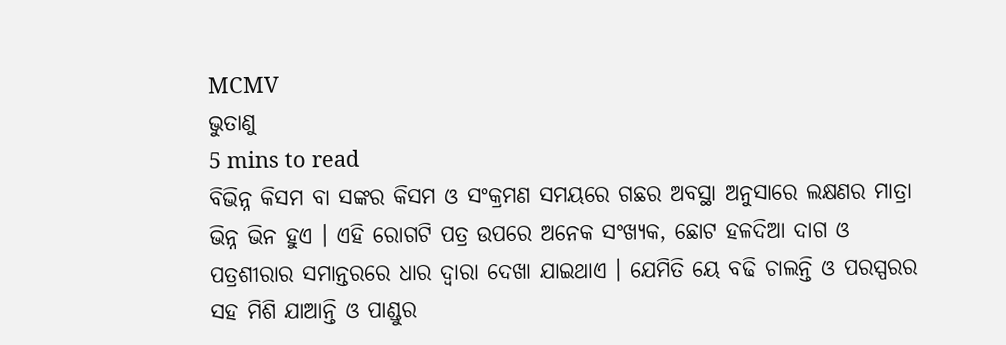MCMV
ଭୁତାଣୁ
5 mins to read
ବିଭିନ୍ନ କିସମ ବା ସଙ୍କର କିସମ ଓ ସଂକ୍ରମଣ ସମୟରେ ଗଛର ଅବସ୍ଥା ଅନୁସାରେ ଲକ୍ଷଣର ମାତ୍ରା ଭିନ୍ନ ଭିନ ହୁଏ । ଏହି ରୋଗଟି ପତ୍ର ଉପରେ ଅନେକ ସଂଖ୍ୟକ, ଛୋଟ ହଳଦିଆ ଦାଗ ଓ ପତ୍ରଶୀରାର ସମାନ୍ତରରେ ଧାର ଦ୍ୱାରା ଦେଖା ଯାଇଥାଏ । ଯେମିତି ୟେ ବଢି ଚାଲନ୍ତି ଓ ପରସ୍ପରର ସହ ମିଶି ଯାଆନ୍ତି ଓ ପାଣ୍ଡୁର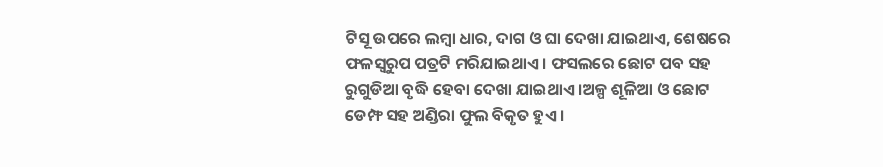ଟିସୂ ଉପରେ ଲମ୍ବା ଧାର, ଦାଗ ଓ ଘା ଦେଖା ଯାଇଥାଏ, ଶେଷରେ ଫଳସ୍ୱରୁପ ପତ୍ରଟି ମରିଯାଇଥାଏ । ଫସଲରେ ଛୋଟ ପବ ସହ ରୁଗୁଡିଆ ବୃଦ୍ଧି ହେବା ଦେଖା ଯାଇଥାଏ ।ଅଳ୍ପ ଶୂଳିଆ ଓ ଛୋଟ ଡେମ୍ଫ ସହ ଅଣ୍ଡିରା ଫୁଲ ବିକୃତ ହୁଏ ।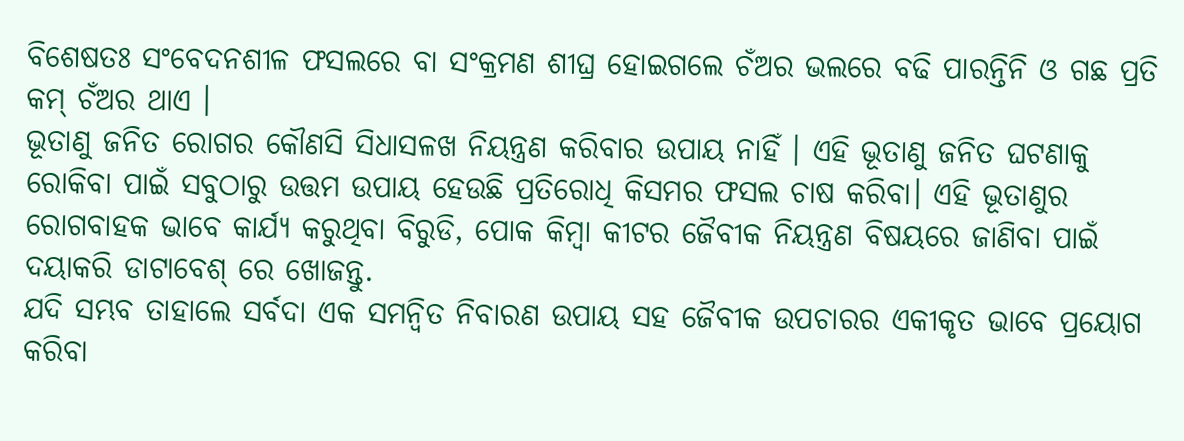ବିଶେଷତଃ ସଂବେଦନଶୀଳ ଫସଲରେ ବା ସଂକ୍ରମଣ ଶୀଘ୍ର ହୋଇଗଲେ ଚଁଅର ଭଲରେ ବଢି ପାରନ୍ତିନି ଓ ଗଛ ପ୍ରତି କମ୍ ଚଁଅର ଥାଏ ।
ଭୂତାଣୁ ଜନିତ ରୋଗର କୌଣସି ସିଧାସଳଖ ନିୟନ୍ତ୍ରଣ କରିବାର ଉପାୟ ନାହିଁ । ଏହି ଭୂତାଣୁ ଜନିତ ଘଟଣାକୁ ରୋକିବା ପାଇଁ ସବୁଠାରୁ ଉତ୍ତମ ଉପାୟ ହେଉଛି ପ୍ରତିରୋଧି କିସମର ଫସଲ ଚାଷ କରିବା। ଏହି ଭୂତାଣୁର ରୋଗବାହକ ଭାବେ କାର୍ଯ୍ୟ କରୁଥିବା ବିରୁଡି, ପୋକ କିମ୍ବା କୀଟର ଜୈବୀକ ନିୟନ୍ତ୍ରଣ ବିଷୟରେ ଜାଣିବା ପାଇଁ ଦୟାକରି ଡାଟାବେଶ୍ ରେ ଖୋଜନ୍ତୁ.
ଯଦି ସମ୍ଭବ ତାହାଲେ ସର୍ବଦା ଏକ ସମନ୍ଵିତ ନିବାରଣ ଉପାୟ ସହ ଜୈବୀକ ଉପଚାରର ଏକୀକୃତ ଭାବେ ପ୍ରୟୋଗ କରିବା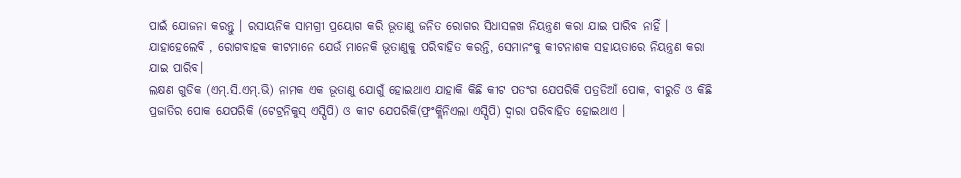ପାଇଁ ଯୋଜନା କରନ୍ତୁ । ରସାୟନିକ ସାମଗ୍ରୀ ପ୍ରୟୋଗ କରି ଭୂତାଣୁ ଜନିତ ରୋଗର ସିଧାସଳଖ ନିୟନ୍ତ୍ରଣ କରା ଯାଇ ପାରିବ ନାହିଁ । ଯାହାହେଲେବି , ରୋଗବାହକ କୀଟମାନେ ଯେଉଁ ମାନେକି ଭୂତାଣୁକୁ ପରିବାହିତ କରନ୍ତି, ସେମାନଂକୁ କୀଟନାଶକ ସହାୟତାରେ ନିୟନ୍ତ୍ରଣ କରା ଯାଇ ପାରିବ।
ଲକ୍ଷଣ ଗୁଡିକ (ଏମ୍.ସି.ଏମ୍.ଭି) ନାମକ ଏକ ଭୂତାଣୁ ଯୋଗୁଁ ହୋଇଥାଏ ଯାହାକି କିଛି କୀଟ ପତଂଗ ଯେପରିକି ପତ୍ରଡିଆଁ ପୋକ, ବୀରୁଡି ଓ କିଛି ପ୍ରଜାତିର ପୋକ ଯେପରିକି (ଟେଟ୍ରନିକୁସ୍ ଏସ୍ପିପି) ଓ କୀଟ ଯେପରିକି(ଫ୍ରଂକ୍ଲିନିଏଲା ଏସ୍ପିପି) ଦ୍ୱାରା ପରିବାହିତ ହୋଇଥାଏ ।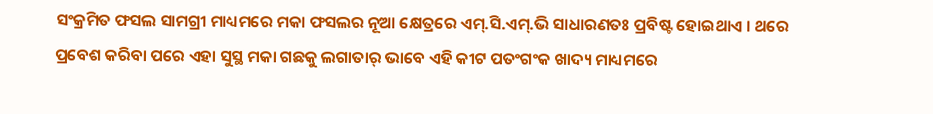ସଂକ୍ରମିତ ଫସଲ ସାମଗ୍ରୀ ମାଧ୍ୟମରେ ମକା ଫସଲର ନୂଆ କ୍ଷେତ୍ରରେ ଏମ୍.ସି.ଏମ୍.ଭି ସାଧାରଣତଃ ପ୍ରବିଷ୍ଟ ହୋଇଥାଏ । ଥରେ ପ୍ରବେଶ କରିବା ପରେ ଏହା ସୁସ୍ଥ ମକା ଗଛକୁ ଲଗାତାର୍ ଭାବେ ଏହି କୀଟ ପତଂଗଂକ ଖାଦ୍ୟ ମାଧ୍ୟମରେ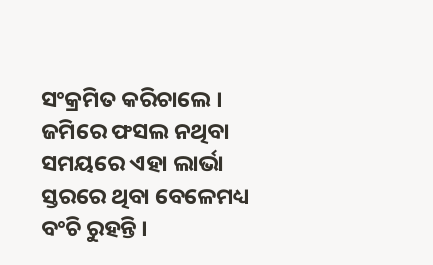ସଂକ୍ରମିତ କରିଚାଲେ । ଜମିରେ ଫସଲ ନଥିବା ସମୟରେ ଏହା ଲାର୍ଭା ସ୍ତରରେ ଥିବା ବେଳେମଧ୍ୟ ବଂଚି ରୁହନ୍ତି ।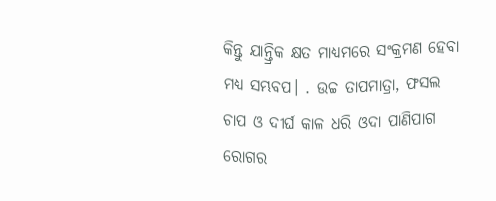କିନ୍ତୁ ଯାନ୍ତ୍ରିକ କ୍ଷତ ମାଧ୍ୟମରେ ସଂକ୍ରମଣ ହେବା ମଧ୍ୟ ସମ୍ଭବପ। . ଉଚ୍ଚ ତାପମାତ୍ରା, ଫସଲ ଚାପ ଓ ଦୀର୍ଘ କାଳ ଧରି ଓଦା ପାଣିପାଗ ରୋଗର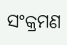ସଂକ୍ରମଣ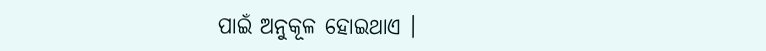ପାଇଁ ଅନୁକୂଳ ହୋଇଥାଏ ।